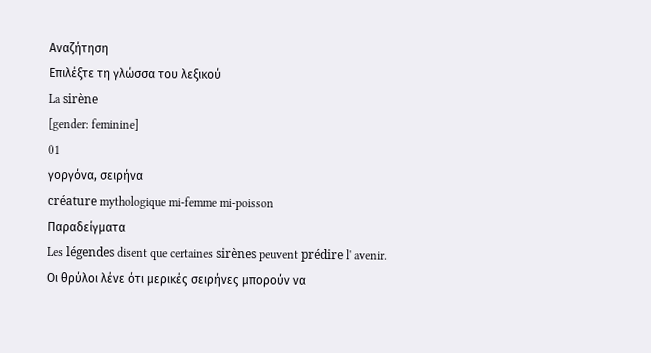Αναζήτηση
Επιλέξτε τη γλώσσα του λεξικού
La sirène
[gender: feminine]
01
γοργόνα, σειρήνα
créature mythologique mi-femme mi-poisson
Παραδείγματα
Les légendes disent que certaines sirènes peuvent prédire l' avenir.
Οι θρύλοι λένε ότι μερικές σειρήνες μπορούν να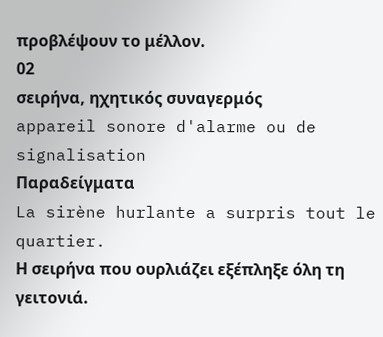προβλέψουν το μέλλον.
02
σειρήνα, ηχητικός συναγερμός
appareil sonore d'alarme ou de signalisation
Παραδείγματα
La sirène hurlante a surpris tout le quartier.
Η σειρήνα που ουρλιάζει εξέπληξε όλη τη γειτονιά.